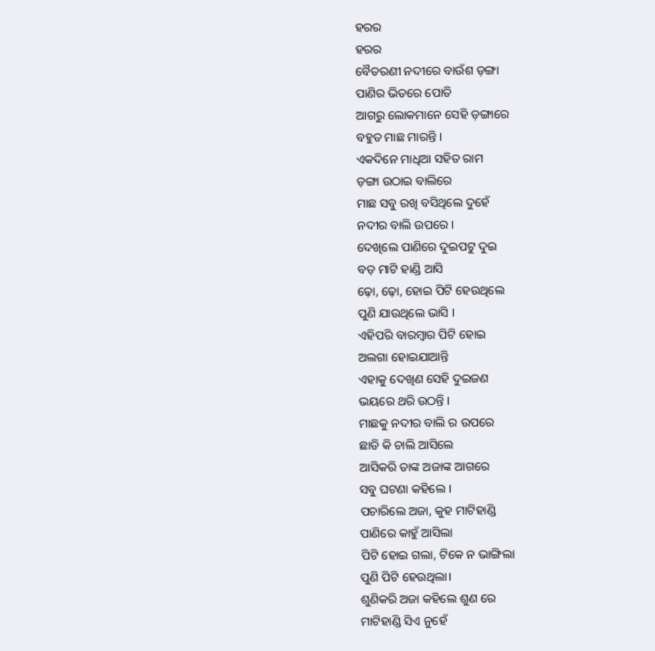ହରର
ହରର
ବୈତରଣୀ ନଦୀରେ ବାଉଁଶ ଡ଼ଙ୍ଗା
ପାଣିର ଭିତରେ ପୋତି
ଆଗରୁ ଲୋକମାନେ ସେହି ଡ଼ଙ୍ଗାରେ
ବହୁତ ମାଛ ମାରନ୍ତି ।
ଏକଦିନେ ମାଧିଆ ସହିତ ରାମ
ଡ଼ଙ୍ଗା ଉଠାଇ ବାଲିରେ
ମାଛ ସବୁ ରଖି ବସିଥିଲେ ଦୁହେଁ
ନଦୀର ବାଲି ଉପରେ ।
ଦେଖିଲେ ପାଣିରେ ଦୁଇପଟୁ ଦୁଇ
ବଡ଼ ମାଟି ହାଣ୍ଡି ଆସି
ଢ଼ୋ, ଢ଼ୋ, ହୋଇ ପିଟି ହେଉଥିଲେ
ପୁଣି ଯାଉଥିଲେ ଭାସି ।
ଏହିପରି ବାରମ୍ବାର ପିଟି ହୋଇ
ଅଲଗା ହୋଇଯାଆନ୍ତି
ଏହାକୁ ଦେଖିଣ ସେହି ଦୁଇଜଣ
ଭୟରେ ଥରି ଉଠନ୍ତି ।
ମାଛକୁ ନଦୀର ବାଲି ର ଉପରେ
ଛାଡି କି ଚାଲି ଆସିଲେ
ଆସିକରି ତାଙ୍କ ଅଜାଙ୍କ ଆଗରେ
ସବୁ ଘଟଣା କହିଲେ ।
ପଚାରିଲେ ଅଜା, କୁହ ମାଟିହାଣ୍ଡି
ପାଣିରେ କାହୁଁ ଆସିଲା
ପିଟି ହୋଇ ଗଲା, ଟିକେ ନ ଭାଙ୍ଗିଲା
ପୁଣି ପିଟି ହେଉଥିଲା।
ଶୁଣିକରି ଅଜା କହିଲେ ଶୁଣ ରେ
ମାଟିହାଣ୍ଡି ସିଏ ନୁହେଁ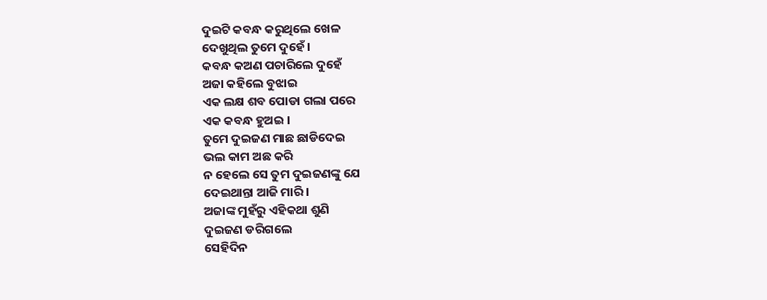ଦୁଇଟି କବନ୍ଧ କରୁଥିଲେ ଖେଳ
ଦେଖୁଥିଲ ତୁମେ ଦୁହେଁ ।
କବନ୍ଧ କଅଣ ପଚାରିଲେ ଦୁହେଁ
ଅଜା କହିଲେ ବୁଝାଇ
ଏକ ଲକ୍ଷ ଶବ ପୋଡା ଗଲା ପରେ
ଏକ କବନ୍ଧ ହୁଅଇ ।
ତୁମେ ଦୁଇଜଣ ମାଛ ଛାଡିଦେଇ
ଭଲ କାମ ଅଛ କରି
ନ ହେଲେ ସେ ତୁମ ଦୁଇଜଣଙ୍କୁ ଯେ
ଦେଇଥାନ୍ତା ଆଜି ମାରି ।
ଅଜାଙ୍କ ମୁହଁରୁ ଏହିକଥା ଶୁଣି
ଦୁଇଜଣ ଡରିଗଲେ
ସେହିଦିନ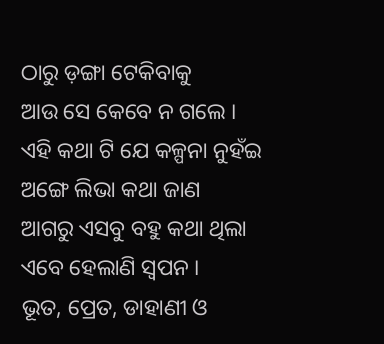ଠାରୁ ଡ଼ଙ୍ଗା ଟେକିବାକୁ
ଆଉ ସେ କେବେ ନ ଗଲେ ।
ଏହି କଥା ଟି ଯେ କଳ୍ପନା ନୁହଁଇ
ଅଙ୍ଗେ ଲିଭା କଥା ଜାଣ
ଆଗରୁ ଏସବୁ ବହୁ କଥା ଥିଲା
ଏବେ ହେଲାଣି ସ୍ବପନ ।
ଭୂତ, ପ୍ରେତ, ଡାହାଣୀ ଓ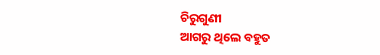ଚିରୁଗୁଣୀ
ଆଗରୁ ଥିଲେ ବହୁତ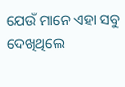ଯେଉଁ ମାନେ ଏହା ସବୁ ଦେଖିଥିଲେ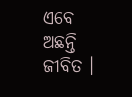ଏବେ ଅଛନ୍ତି ଜୀବିତ ।